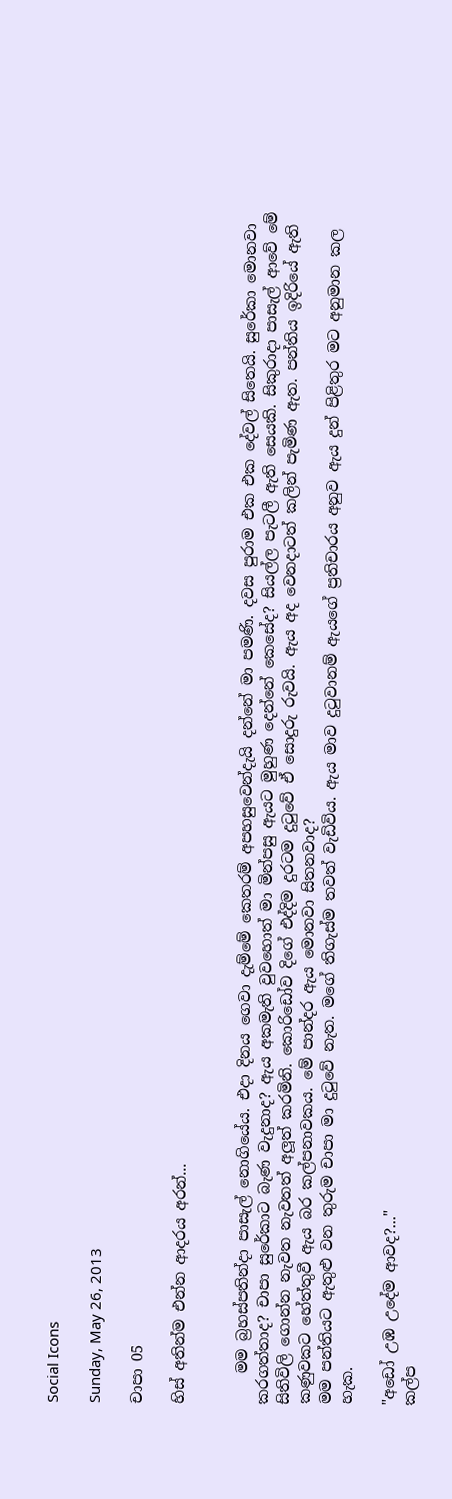Social Icons

Sunday, May 26, 2013

චාපා 05

හිස් අතින්ම එන්න ආදරය අරන්...


    මම බ්‍රහස්පතින්දා පාසැල් නොගියේය. එදා දිනය ගෙවා දැම්මේ කෙතරම් අපහසුවෙන්දැයි දන්නේ මා පමණි. දවස පුරාම එක එක දේවල් සිතෙයි. සුරේකා මොනවා කරගත්තාද? චාපා සුරේකාට බැණ වැදුනාද? ඇය අකමැති වුවහොත් මා මින්පසු ඇයට මුහුණ දෙන්නේ කෙසේද? සියල්ල පැටලී ඇති සෙයකි. සිකුරාදා පාසැල් ආවේ මේ සිතිවිලි ගොන්න නැවත නැවතත් අලූත් කරමිනි. කොරිඩෝව දිගේ එද්දිම දුරටම දුටුවේ ඒ සොදුරු රුවයි. ඇය අද වෙනදාටත් කලින් පැමිණ ඇත. පන්තිය ඉදිරියේ ඇති කණුවකට හේත්තුවී ඇය බර කල්පනාවකය. මේ පාන්දර ඇය මොනවා සිතනවාද?
මම පන්තියට ඇතුළු වන තුරුම චාපා මා දුටුවේ නැත. මගේ තිගැස්ම තවත් වැඩිවිය. ඇය මාව දුටුවානම් ඇයගේ ප්‍රතිචාරය අනුව ඇය දුන් පිළිතුර මට අනුමාන කල හැක.

"අඩෝ උඹ උදේම ආවද?..."
කල්ප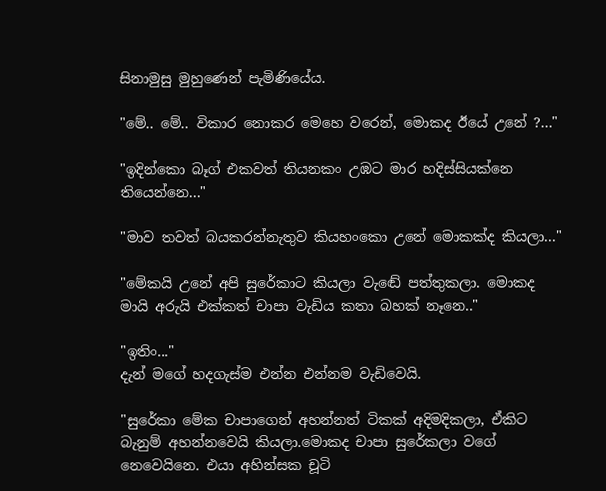සිනාමුසු මුහුණෙන් පැමිණියේය.

"මේ.. මේ.. විකාර නොකර මෙහෙ වරෙන්, මොකද ඊයේ උනේ ?..."

"ඉදින්කො බෑග් එකවත් තියනකං උඹට මාර හදිස්සියක්නෙ තියෙන්නෙ..."

"මාව තවත් බයකරන්නැතුව කියහංකො උනේ මොකක්ද කියලා..."

"මේකයි උනේ අපි සුරේකාට කියලා වැඬේ පත්තුකලා. මොකද මායි අරුයි එක්කත් චාපා වැඩිය කතා බහක් නෑනෙ.."

"ඉතිං..."
දැන් මගේ හදගැස්ම එන්න එන්නම වැඩිවෙයි.

"සුරේකා මේක චාපාගෙන් අහන්නත් ටිකක් අදිමදිකලා, ඒකිට බැනුම් අහන්නවෙයි කියලා.මොකද චාපා සුරේකලා වගේ නෙවෙයිනෙ. එයා අහින්සක චූටි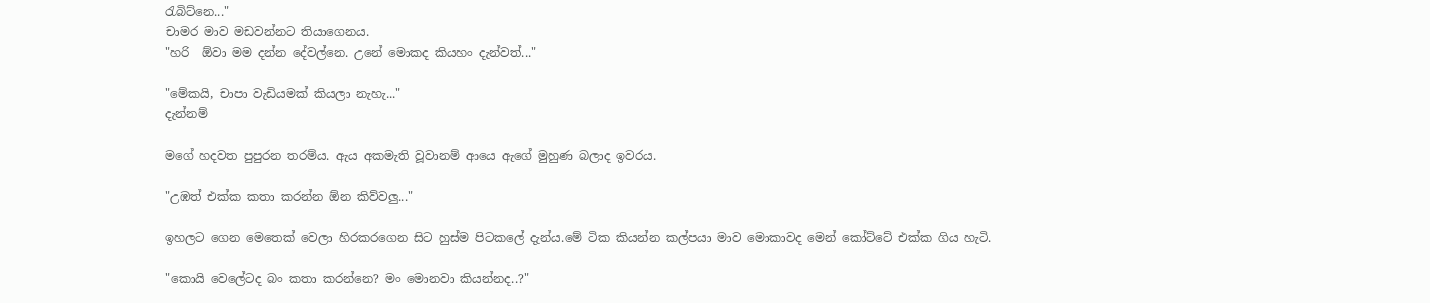රැබිට්නෙ..."
චාමර මාව මඩවන්නට තියාගෙනය.
"හරි  ඕවා මම දන්න දේවල්නෙ. උනේ මොකද කියහං දැන්වත්..."

"මේකයි, චාපා වැඩියමක් කියලා නැහැ..."
දැන්නම්

මගේ හදවත පුපුරන තරම්ය. ඇය අකමැති වූවානම් ආයෙ ඇගේ මුහුණ බලාද ඉවරය.

"උඹත් එක්ක කතා කරන්න ඕන කිව්වලු..."

ඉහලට ගෙන මෙතෙක් වෙලා හිරකරගෙන සිට හුස්ම පිටකලේ දැන්ය.මේ ටික කියන්න කල්පයා මාව මොකාවද මෙන් කෝට්ටේ එක්ක ගිය හැටි.

"කොයි වෙලේටද බං කතා කරන්නෙ? මං මොනවා කියන්නද..?"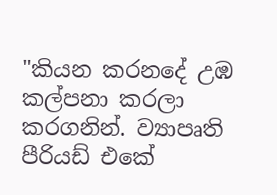"කියන කරනදේ උඹ කල්පනා කරලා කරගනින්. ව්‍යාපෘති පීරියඩ් එකේ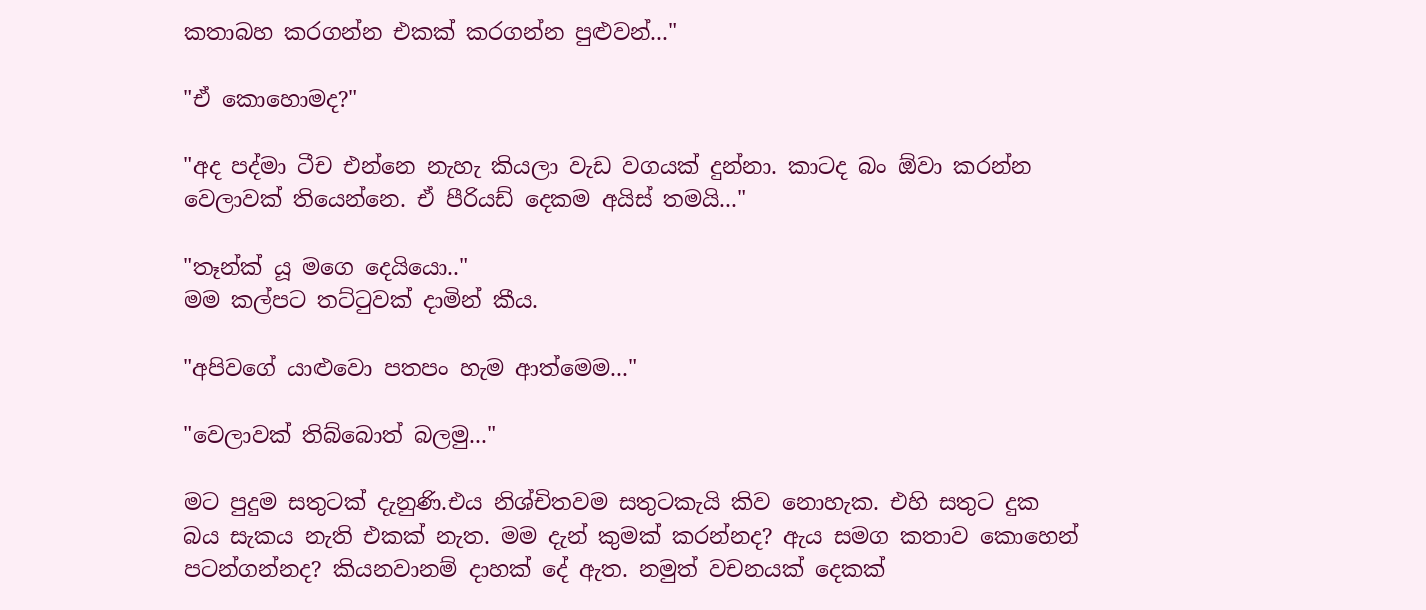කතාබහ කරගන්න එකක් කරගන්න පුළුවන්..."

"ඒ කොහොමද?"

"අද පද්මා ටීච එන්නෙ නැහැ කියලා වැඩ වගයක් දුන්නා. කාටද බං ඕවා කරන්න වෙලාවක් තියෙන්නෙ. ඒ පීරියඩ් දෙකම අයිස් තමයි..."

"තෑන්ක් යූ මගෙ දෙයියො.."
මම කල්පට තට්ටුවක් දාමින් කීය.

"අපිවගේ යාළුවො පතපං හැම ආත්මෙම..."

"වෙලාවක් තිබ්බොත් බලමු..."

මට පුදුම සතුටක් දැනුණි.එය නිශ්චිතවම සතුටකැයි කිව නොහැක. එහි සතුට දුක බය සැකය නැති එකක් නැත. මම දැන් කුමක් කරන්නද? ඇය සමග කතාව කොහෙන් පටන්ගන්නද? කියනවානම් දාහක් දේ ඇත. නමුත් වචනයක් දෙකක්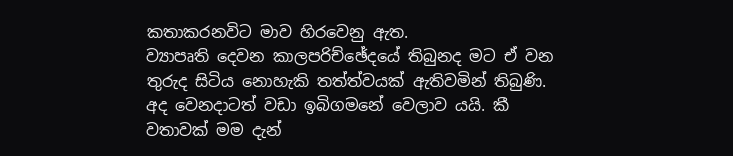කතාකරනවිට මාව හිරවෙනු ඇත.
ව්‍යාපෘති දෙවන කාලපරිච්ඡේදයේ තිබුනද මට ඒ වන තුරුද සිටිය නොහැකි තත්ත්වයක් ඇතිවමින් තිබුණි. අද වෙනදාටත් වඩා ඉබිගමනේ වෙලාව යයි. කී වතාවක් මම දැන්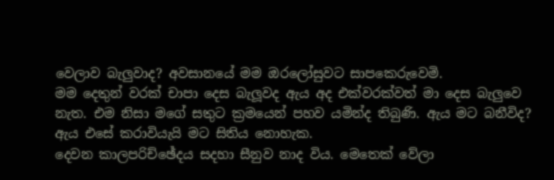වෙලාව බැලුවාද? අවසානයේ මම ඔරලෝසුවට සාපකෙරුවෙමි.
මම දෙතුන් වරක් චාපා දෙස බැලූවද ඇය අද එක්වරක්වත් මා දෙස බැලුවෙ නැත. එම නිසා මගේ සතුට ක්‍රමයෙන් පහව යමින්ද තිබුණි. ඇය මට බනීවිද? ඇය එසේ කරාවියැයි මට සිතිය නොහැක.
දෙවන කාලපරිච්ඡේදය සදහා සීනුව නාද විය. මෙතෙක් වේලා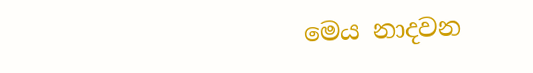මෙය නාදවන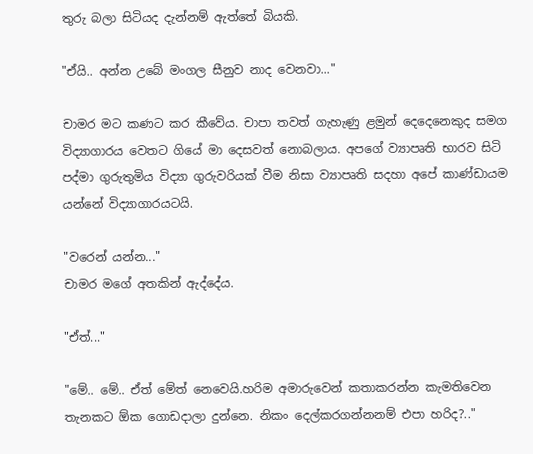තුරු බලා සිටියද දැන්නම් ඇත්තේ බියකි.

"ඒයි.. අන්න උබේ මංගල සීනුව නාද වෙනවා..."

චාමර මට කණට කර කීවේය. චාපා තවත් ගැහැණු ළමුන් දෙදෙනෙකුද සමග විද්‍යාගාරය වෙතට ගියේ මා දෙසවත් නොබලාය. අපගේ ව්‍යාපෘති භාරව සිටි පද්මා ගුරුතුමිය විද්‍යා ගුරුවරියක් වීම නිසා ව්‍යාපෘති සදහා අපේ කාණ්ඩායම යන්නේ විද්‍යාගාරයටයි.

"වරෙන් යන්න..."
චාමර මගේ අතකින් ඇද්දේය.

"ඒත්..."

"මේ.. මේ.. ඒත් මේත් නෙවෙයි.හරිම අමාරුවෙන් කතාකරන්න කැමතිවෙන තැනකට ඕක ගොඩදාලා දුන්නෙ. නිකං දෙල්කරගන්නනම් එපා හරිද?.."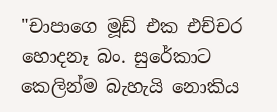"චාපාගෙ මූඩ් එක එච්චර හොදනෑ බං. සුරේකාට කෙලින්ම බැහැයි නොකිය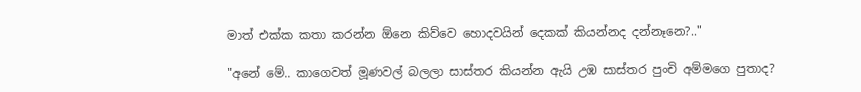මාත් එක්ක කතා කරන්න ඕනෙ කිව්වෙ හොදවයින් දෙකක් කියන්නද දන්නෑනෙ?.."

"අනේ මේ.. කාගෙවත් මූණවල් බලලා සාස්තර කියන්න ඇයි උඹ සාස්තර පුංචි අම්මගෙ පුතාද?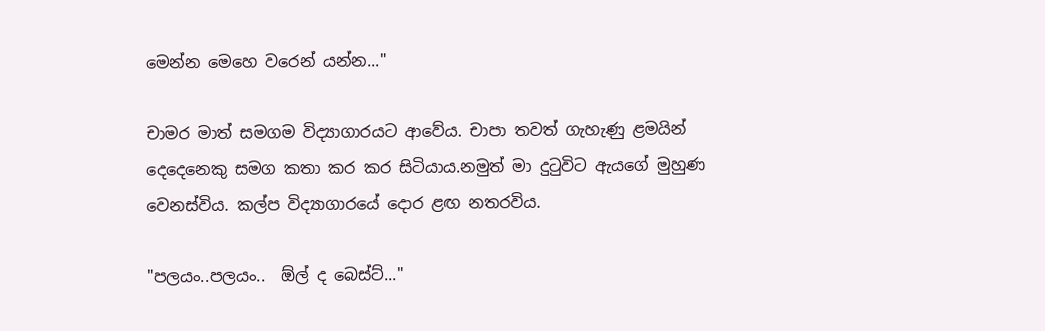මෙන්න මෙහෙ වරෙන් යන්න..."

චාමර මාත් සමගම විද්‍යාගාරයට ආවේය. චාපා තවත් ගැහැණු ළමයින් දෙදෙනෙකු සමග කතා කර කර සිටියාය.නමුත් මා දුටුවිට ඇයගේ මුහුණ වෙනස්විය. කල්ප විද්‍යාගාරයේ දොර ළඟ නතරවිය.

"පලයං..පලයං..  ඕල් ද බෙස්ට්..."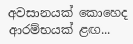අවසානයක් කොහෙද ආරම්භයක් ළඟ...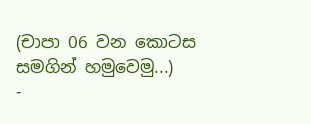(චාපා 06 වන කොටස සමගින් හමුවෙමු...)
-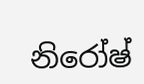නිරෝෂ්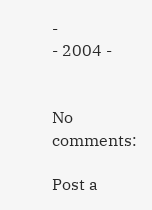-
- 2004 -


No comments:

Post a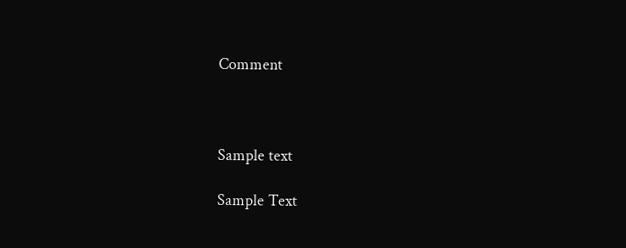Comment



Sample text

Sample Text